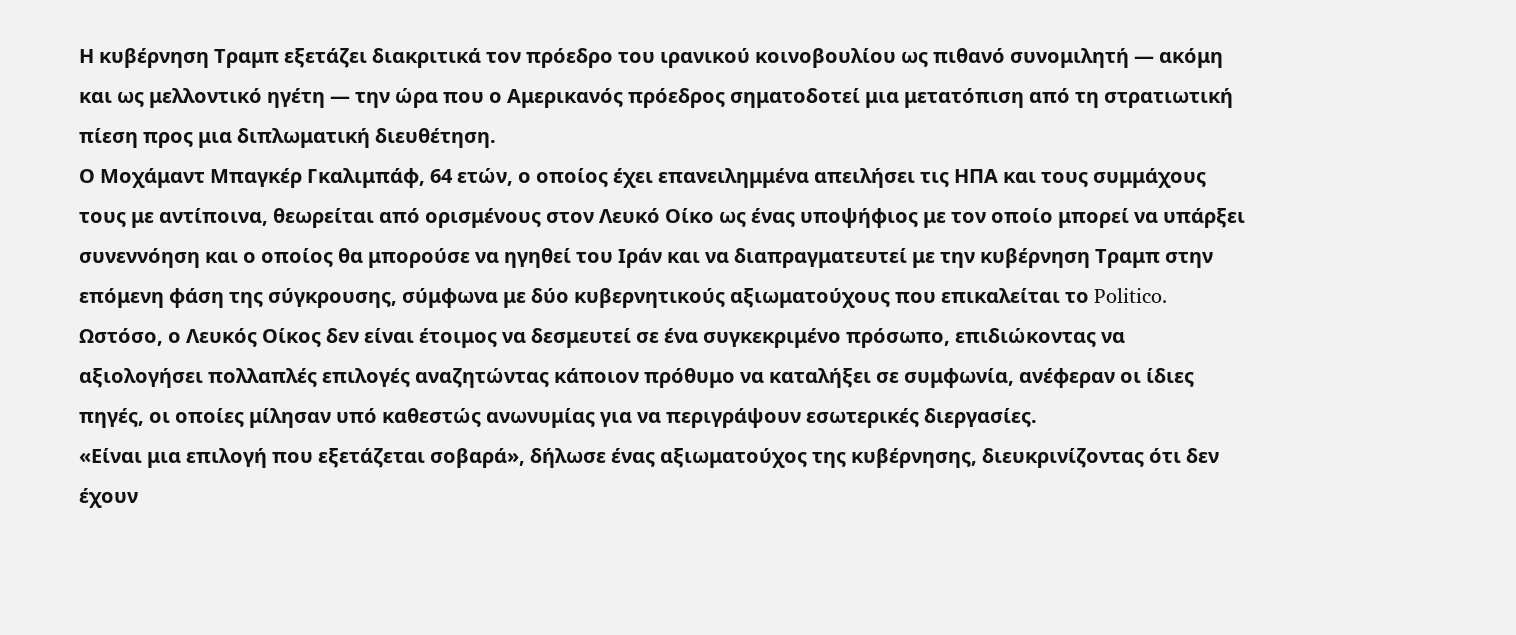Η κυβέρνηση Τραμπ εξετάζει διακριτικά τον πρόεδρο του ιρανικού κοινοβουλίου ως πιθανό συνομιλητή — ακόμη και ως μελλοντικό ηγέτη — την ώρα που ο Αμερικανός πρόεδρος σηματοδοτεί μια μετατόπιση από τη στρατιωτική πίεση προς μια διπλωματική διευθέτηση.
Ο Μοχάμαντ Μπαγκέρ Γκαλιμπάφ, 64 ετών, ο οποίος έχει επανειλημμένα απειλήσει τις ΗΠΑ και τους συμμάχους τους με αντίποινα, θεωρείται από ορισμένους στον Λευκό Οίκο ως ένας υποψήφιος με τον οποίο μπορεί να υπάρξει συνεννόηση και ο οποίος θα μπορούσε να ηγηθεί του Ιράν και να διαπραγματευτεί με την κυβέρνηση Τραμπ στην επόμενη φάση της σύγκρουσης, σύμφωνα με δύο κυβερνητικούς αξιωματούχους που επικαλείται το Politico.
Ωστόσο, ο Λευκός Οίκος δεν είναι έτοιμος να δεσμευτεί σε ένα συγκεκριμένο πρόσωπο, επιδιώκοντας να αξιολογήσει πολλαπλές επιλογές αναζητώντας κάποιον πρόθυμο να καταλήξει σε συμφωνία, ανέφεραν οι ίδιες πηγές, οι οποίες μίλησαν υπό καθεστώς ανωνυμίας για να περιγράψουν εσωτερικές διεργασίες.
«Είναι μια επιλογή που εξετάζεται σοβαρά», δήλωσε ένας αξιωματούχος της κυβέρνησης, διευκρινίζοντας ότι δεν έχουν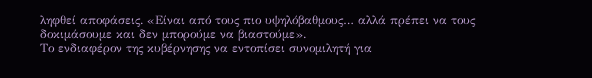ληφθεί αποφάσεις. «Είναι από τους πιο υψηλόβαθμους… αλλά πρέπει να τους δοκιμάσουμε και δεν μπορούμε να βιαστούμε».
Το ενδιαφέρον της κυβέρνησης να εντοπίσει συνομιλητή για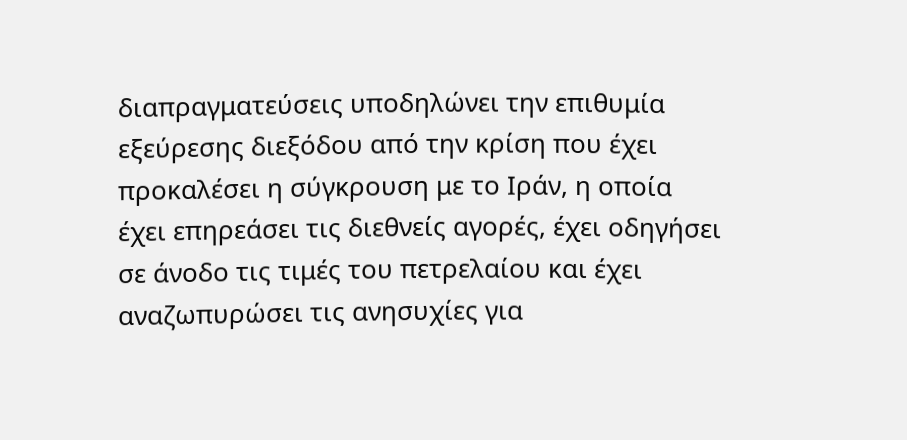διαπραγματεύσεις υποδηλώνει την επιθυμία εξεύρεσης διεξόδου από την κρίση που έχει προκαλέσει η σύγκρουση με το Ιράν, η οποία έχει επηρεάσει τις διεθνείς αγορές, έχει οδηγήσει σε άνοδο τις τιμές του πετρελαίου και έχει αναζωπυρώσει τις ανησυχίες για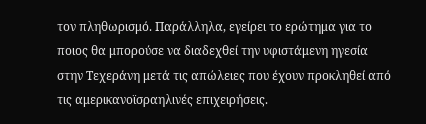τον πληθωρισμό. Παράλληλα, εγείρει το ερώτημα για το ποιος θα μπορούσε να διαδεχθεί την υφιστάμενη ηγεσία στην Τεχεράνη μετά τις απώλειες που έχουν προκληθεί από τις αμερικανοϊσραηλινές επιχειρήσεις.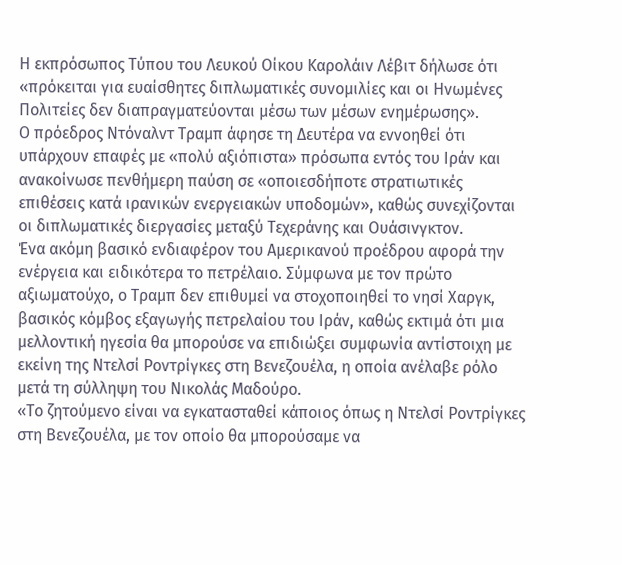Η εκπρόσωπος Τύπου του Λευκού Οίκου Καρολάιν Λέβιτ δήλωσε ότι «πρόκειται για ευαίσθητες διπλωματικές συνομιλίες και οι Ηνωμένες Πολιτείες δεν διαπραγματεύονται μέσω των μέσων ενημέρωσης».
Ο πρόεδρος Ντόναλντ Τραμπ άφησε τη Δευτέρα να εννοηθεί ότι υπάρχουν επαφές με «πολύ αξιόπιστα» πρόσωπα εντός του Ιράν και ανακοίνωσε πενθήμερη παύση σε «οποιεσδήποτε στρατιωτικές επιθέσεις κατά ιρανικών ενεργειακών υποδομών», καθώς συνεχίζονται οι διπλωματικές διεργασίες μεταξύ Τεχεράνης και Ουάσινγκτον.
Ένα ακόμη βασικό ενδιαφέρον του Αμερικανού προέδρου αφορά την ενέργεια και ειδικότερα το πετρέλαιο. Σύμφωνα με τον πρώτο αξιωματούχο, ο Τραμπ δεν επιθυμεί να στοχοποιηθεί το νησί Χαργκ, βασικός κόμβος εξαγωγής πετρελαίου του Ιράν, καθώς εκτιμά ότι μια μελλοντική ηγεσία θα μπορούσε να επιδιώξει συμφωνία αντίστοιχη με εκείνη της Ντελσί Ροντρίγκες στη Βενεζουέλα, η οποία ανέλαβε ρόλο μετά τη σύλληψη του Νικολάς Μαδούρο.
«Το ζητούμενο είναι να εγκατασταθεί κάποιος όπως η Ντελσί Ροντρίγκες στη Βενεζουέλα, με τον οποίο θα μπορούσαμε να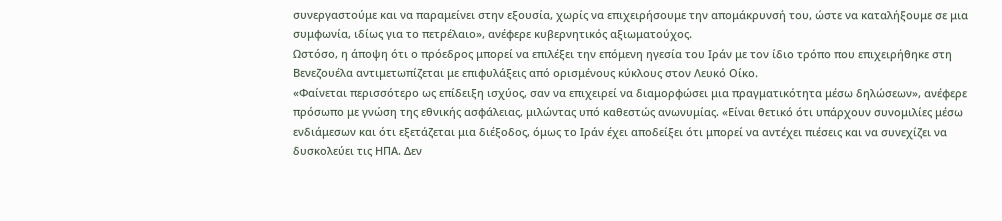συνεργαστούμε και να παραμείνει στην εξουσία, χωρίς να επιχειρήσουμε την απομάκρυνσή του, ώστε να καταλήξουμε σε μια συμφωνία, ιδίως για το πετρέλαιο», ανέφερε κυβερνητικός αξιωματούχος.
Ωστόσο, η άποψη ότι ο πρόεδρος μπορεί να επιλέξει την επόμενη ηγεσία του Ιράν με τον ίδιο τρόπο που επιχειρήθηκε στη Βενεζουέλα αντιμετωπίζεται με επιφυλάξεις από ορισμένους κύκλους στον Λευκό Οίκο.
«Φαίνεται περισσότερο ως επίδειξη ισχύος, σαν να επιχειρεί να διαμορφώσει μια πραγματικότητα μέσω δηλώσεων», ανέφερε πρόσωπο με γνώση της εθνικής ασφάλειας, μιλώντας υπό καθεστώς ανωνυμίας. «Είναι θετικό ότι υπάρχουν συνομιλίες μέσω ενδιάμεσων και ότι εξετάζεται μια διέξοδος, όμως το Ιράν έχει αποδείξει ότι μπορεί να αντέχει πιέσεις και να συνεχίζει να δυσκολεύει τις ΗΠΑ. Δεν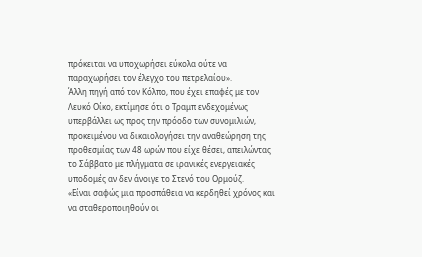πρόκειται να υποχωρήσει εύκολα ούτε να παραχωρήσει τον έλεγχο του πετρελαίου».
Άλλη πηγή από τον Κόλπο, που έχει επαφές με τον Λευκό Οίκο, εκτίμησε ότι ο Τραμπ ενδεχομένως υπερβάλλει ως προς την πρόοδο των συνομιλιών, προκειμένου να δικαιολογήσει την αναθεώρηση της προθεσμίας των 48 ωρών που είχε θέσει, απειλώντας το Σάββατο με πλήγματα σε ιρανικές ενεργειακές υποδομές αν δεν άνοιγε το Στενό του Ορμούζ.
«Είναι σαφώς μια προσπάθεια να κερδηθεί χρόνος και να σταθεροποιηθούν οι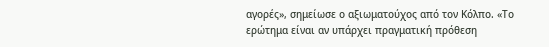αγορές», σημείωσε ο αξιωματούχος από τον Κόλπο. «Το ερώτημα είναι αν υπάρχει πραγματική πρόθεση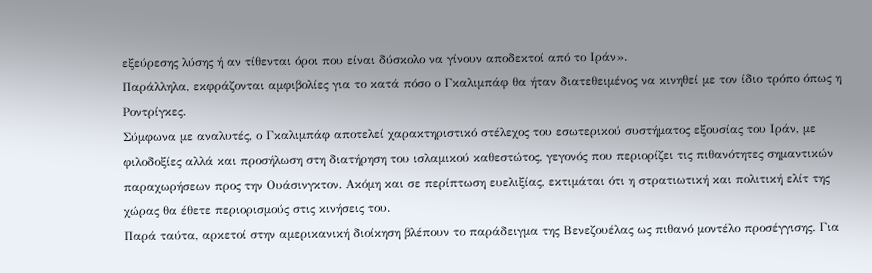εξεύρεσης λύσης ή αν τίθενται όροι που είναι δύσκολο να γίνουν αποδεκτοί από το Ιράν».
Παράλληλα, εκφράζονται αμφιβολίες για το κατά πόσο ο Γκαλιμπάφ θα ήταν διατεθειμένος να κινηθεί με τον ίδιο τρόπο όπως η Ροντρίγκες.
Σύμφωνα με αναλυτές, ο Γκαλιμπάφ αποτελεί χαρακτηριστικό στέλεχος του εσωτερικού συστήματος εξουσίας του Ιράν, με φιλοδοξίες αλλά και προσήλωση στη διατήρηση του ισλαμικού καθεστώτος, γεγονός που περιορίζει τις πιθανότητες σημαντικών παραχωρήσεων προς την Ουάσινγκτον. Ακόμη και σε περίπτωση ευελιξίας, εκτιμάται ότι η στρατιωτική και πολιτική ελίτ της χώρας θα έθετε περιορισμούς στις κινήσεις του.
Παρά ταύτα, αρκετοί στην αμερικανική διοίκηση βλέπουν το παράδειγμα της Βενεζουέλας ως πιθανό μοντέλο προσέγγισης. Για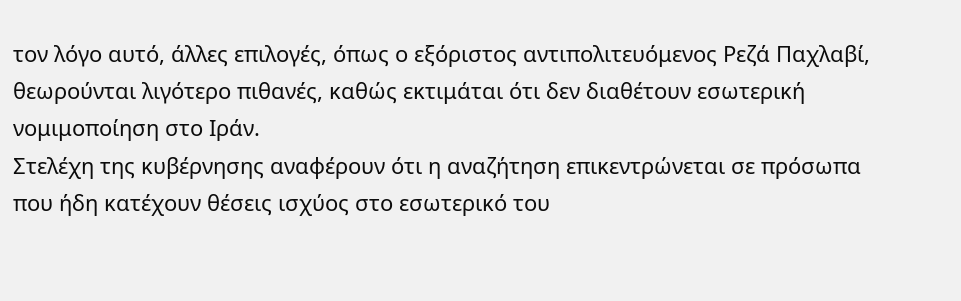τον λόγο αυτό, άλλες επιλογές, όπως ο εξόριστος αντιπολιτευόμενος Ρεζά Παχλαβί, θεωρούνται λιγότερο πιθανές, καθώς εκτιμάται ότι δεν διαθέτουν εσωτερική νομιμοποίηση στο Ιράν.
Στελέχη της κυβέρνησης αναφέρουν ότι η αναζήτηση επικεντρώνεται σε πρόσωπα που ήδη κατέχουν θέσεις ισχύος στο εσωτερικό του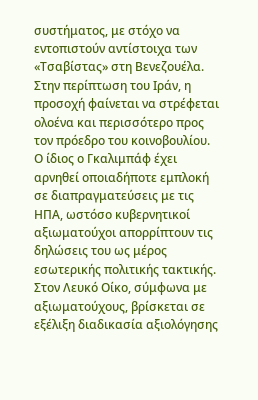συστήματος, με στόχο να εντοπιστούν αντίστοιχα των «Τσαβίστας» στη Βενεζουέλα. Στην περίπτωση του Ιράν, η προσοχή φαίνεται να στρέφεται ολοένα και περισσότερο προς τον πρόεδρο του κοινοβουλίου.
Ο ίδιος ο Γκαλιμπάφ έχει αρνηθεί οποιαδήποτε εμπλοκή σε διαπραγματεύσεις με τις ΗΠΑ, ωστόσο κυβερνητικοί αξιωματούχοι απορρίπτουν τις δηλώσεις του ως μέρος εσωτερικής πολιτικής τακτικής.
Στον Λευκό Οίκο, σύμφωνα με αξιωματούχους, βρίσκεται σε εξέλιξη διαδικασία αξιολόγησης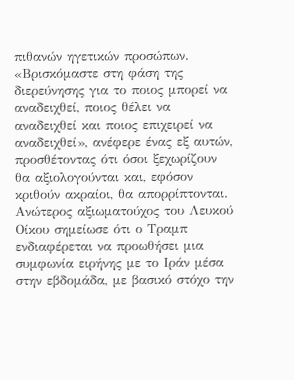πιθανών ηγετικών προσώπων. «Βρισκόμαστε στη φάση της διερεύνησης για το ποιος μπορεί να αναδειχθεί, ποιος θέλει να αναδειχθεί και ποιος επιχειρεί να αναδειχθεί», ανέφερε ένας εξ αυτών, προσθέτοντας ότι όσοι ξεχωρίζουν θα αξιολογούνται και, εφόσον κριθούν ακραίοι, θα απορρίπτονται.
Ανώτερος αξιωματούχος του Λευκού Οίκου σημείωσε ότι ο Τραμπ ενδιαφέρεται να προωθήσει μια συμφωνία ειρήνης με το Ιράν μέσα στην εβδομάδα, με βασικό στόχο την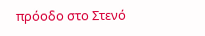πρόοδο στο Στενό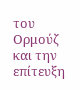του Ορμούζ και την επίτευξη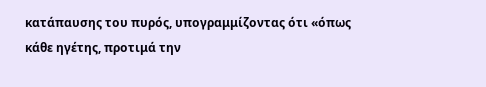κατάπαυσης του πυρός, υπογραμμίζοντας ότι «όπως κάθε ηγέτης, προτιμά την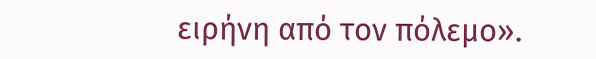ειρήνη από τον πόλεμο».